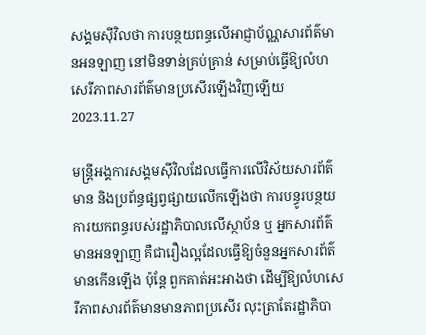សង្គមស៊ីវិលថា ការបន្ថយពន្ធលើអាជ្ញាប័ណ្ណសារព័ត៌មានអនឡាញ នៅមិនទាន់គ្រប់គ្រាន់ សម្រាប់ធ្វើឱ្យលំហសេរីភាពសារព័ត៌មានប្រសើរឡើងវិញឡើយ
2023.11.27

មន្ត្រីអង្គការសង្គមស៊ីវិលដែលធ្វើការលើវិស័យសារព័ត៌មាន និងប្រព័ន្ធផ្សព្វផ្សាយលើកឡើងថា ការបន្ធូរបន្ថយការយកពន្ធរបស់រដ្ឋាភិបាលលើស្ថាប័ន ឬ អ្នកសារព័ត៌មានអនឡាញ គឺជារឿងល្អដែលធ្វើឱ្យចំនួនអ្នកសារព័ត៌មានកើនឡើង ប៉ុន្តែ ពួកគាត់អះអាងថា ដើម្បីឱ្យលំហសេរីភាពសារព័ត៌មានមានភាពប្រសើរ លុះត្រាតែរដ្ឋាភិបា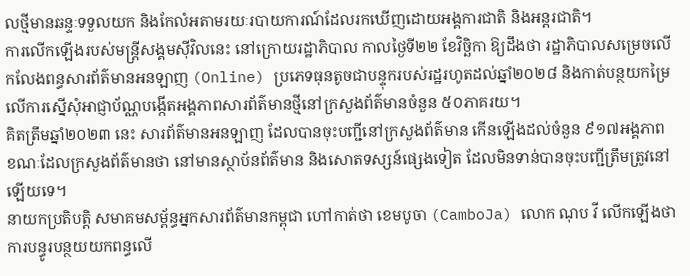លថ្មីមានឆន្ទៈទទួលយក និងកែលំអតាមរយៈរបាយការណ៍ដែលរកឃើញដោយអង្គការជាតិ និងអន្តរជាតិ។
ការលើកឡើងរបស់មន្ត្រីសង្គមស៊ីវិលនេះ នៅក្រោយរដ្ឋាភិបាល កាលថ្ងៃទី២២ ខែវិច្ឆិកា ឱ្យដឹងថា រដ្ឋាភិបាលសម្រេចលើកលែងពន្ធសារព័ត៌មានអនឡាញ (Online) ប្រភេទធុនតូចជាបន្ទុករបស់រដ្ឋរហូតដល់ឆ្នាំ២០២៨ និងកាត់បន្ថយកម្រៃលើការស្នើសុំអាជ្ញាប័ណ្ណបង្កើតអង្គភាពសារព័ត៌មានថ្មីនៅក្រសួងព័ត៌មានចំនួន ៥០ភាគរយ។
គិតត្រឹមឆ្នាំ២០២៣ នេះ សារព័ត៌មានអនឡាញ ដែលបានចុះបញ្ជីនៅក្រសួងព័ត៌មាន កើនឡើងដល់ចំនួន ៩១៧អង្គភាព ខណៈដែលក្រសួងព័ត៌មានថា នៅមានស្ថាប័នព័ត៌មាន និងសោតទស្សន៍ផ្សេងទៀត ដែលមិនទាន់បានចុះបញ្ជីត្រឹមត្រូវនៅឡើយទេ។
នាយកប្រតិបត្តិ សមាគមសម្ព័ន្ធអ្នកសារព័ត៌មានកម្ពុជា ហៅកាត់ថា ខេមបូចា (CamboJa) លោក ណុប វី លើកឡើងថា ការបន្ធូរបន្ថយយកពន្ធលើ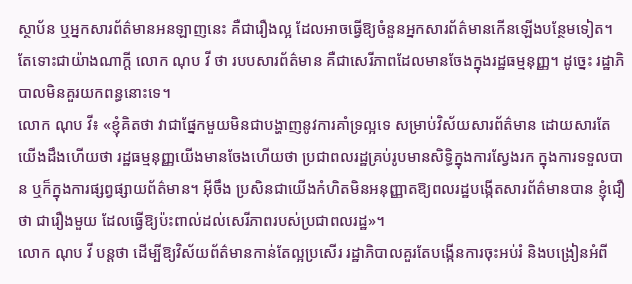ស្ថាប័ន ឬអ្នកសារព័ត៌មានអនឡាញនេះ គឺជារឿងល្អ ដែលអាចធ្វើឱ្យចំនួនអ្នកសារព័ត៌មានកើនឡើងបន្ថែមទៀត។ តែទោះជាយ៉ាងណាក្ដី លោក ណុប វី ថា របបសារព័ត៌មាន គឺជាសេរីភាពដែលមានចែងក្នុងរដ្ឋធម្មនុញ្ញ។ ដូច្នេះ រដ្ឋាភិបាលមិនគួរយកពន្ធនោះទេ។
លោក ណុប វី៖ «ខ្ញុំគិតថា វាជាផ្នែកមួយមិនជាបង្ហាញនូវការគាំទ្រល្អទេ សម្រាប់វិស័យសារព័ត៌មាន ដោយសារតែយើងដឹងហើយថា រដ្ឋធម្មនុញ្ញយើងមានចែងហើយថា ប្រជាពលរដ្ឋគ្រប់រូបមានសិទ្ធិក្នុងការស្វែងរក ក្នុងការទទួលបាន ឬក៏ក្នុងការផ្សព្វផ្សាយព័ត៌មាន។ អ៊ីចឹង ប្រសិនជាយើងកំហិតមិនអនុញ្ញាតឱ្យពលរដ្ឋបង្កើតសារព័ត៌មានបាន ខ្ញុំជឿថា ជារឿងមួយ ដែលធ្វើឱ្យប៉ះពាល់ដល់សេរីភាពរបស់ប្រជាពលរដ្ឋ»។
លោក ណុប វី បន្តថា ដើម្បីឱ្យវិស័យព័ត៌មានកាន់តែល្អប្រសើរ រដ្ឋាភិបាលគួរតែបង្កើនការចុះអប់រំ និងបង្រៀនអំពី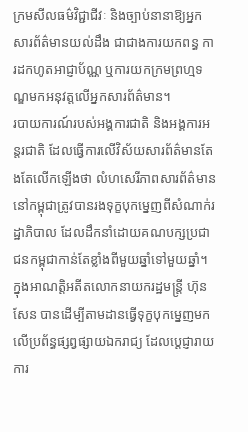ក្រមសីលធម៌វិជ្ជាជីវៈ និងច្បាប់នានាឱ្យអ្នកសារព័ត៌មានយល់ដឹង ជាជាងការយកពន្ធ ការដកហូតអាជ្ញាប័ណ្ណ ឬការយកក្រមព្រហ្មទណ្ឌមកអនុវត្តលើអ្នកសារព័ត៌មាន។
របាយការណ៍របស់អង្គការជាតិ និងអង្គការអន្តរជាតិ ដែលធ្វើការលើវិស័យសារព័ត៌មានតែងតែលើកឡើងថា លំហសេរីភាពសារព័ត៌មាននៅកម្ពុជាត្រូវបានរងទុក្ខបុកម្នេញពីសំណាក់រដ្ឋាភិបាល ដែលដឹកនាំដោយគណបក្សប្រជាជនកម្ពុជាកាន់តែខ្លាំងពីមួយឆ្នាំទៅមួយឆ្នាំ។ ក្នុងអាណត្តិអតីតលោកនាយករដ្ឋមន្ត្រី ហ៊ុន សែន បានដើម្បីតាមដានធ្វើទុក្ខបុកម្នេញមកលើប្រព័ន្ធផ្សព្វផ្សាយឯករាជ្យ ដែលប្ដេជ្ញារាយការ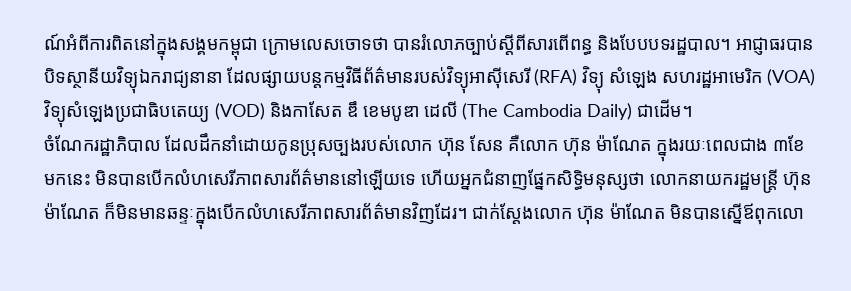ណ៍អំពីការពិតនៅក្នុងសង្គមកម្ពុជា ក្រោមលេសចោទថា បានរំលោភច្បាប់ស្ដីពីសារពើពន្ធ និងបែបបទរដ្ឋបាល។ អាជ្ញាធរបានបិទស្ថានីយវិទ្យុឯករាជ្យនានា ដែលផ្សាយបន្តកម្មវិធីព័ត៌មានរបស់វិទ្យុអាស៊ីសេរី (RFA) វិទ្យុ សំឡេង សហរដ្ឋអាមេរិក (VOA) វិទ្យុសំឡេងប្រជាធិបតេយ្យ (VOD) និងកាសែត ឌឹ ខេមបូឌា ដេលី (The Cambodia Daily) ជាដើម។
ចំណែករដ្ឋាភិបាល ដែលដឹកនាំដោយកូនប្រុសច្បងរបស់លោក ហ៊ុន សែន គឺលោក ហ៊ុន ម៉ាណែត ក្នុងរយៈពេលជាង ៣ខែមកនេះ មិនបានបើកលំហសេរីភាពសារព័ត៌មាននៅឡើយទេ ហើយអ្នកជំនាញផ្នែកសិទ្ធិមនុស្សថា លោកនាយករដ្ឋមន្ត្រី ហ៊ុន ម៉ាណែត ក៏មិនមានឆន្ទៈក្នុងបើកលំហសេរីភាពសារព័ត៌មានវិញដែរ។ ជាក់ស្ដែងលោក ហ៊ុន ម៉ាណែត មិនបានស្នើឪពុកលោ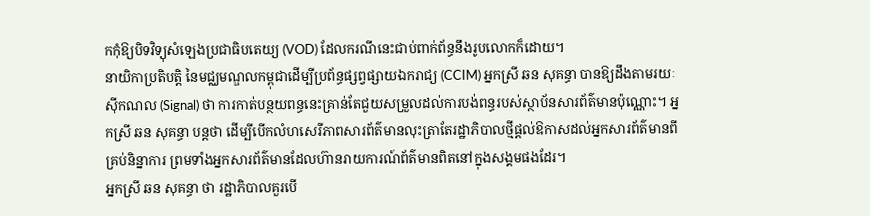កកុំឱ្យបិទវិទ្យុសំឡេងប្រជាធិបតេយ្យ (VOD) ដែលករណីនេះជាប់ពាក់ព័ន្ធនឹងរូបលោកក៏ដោយ។
នាយិកាប្រតិបត្តិ នៃមជ្ឈមណ្ឌលកម្ពុជាដើម្បីប្រព័ន្ធផ្សព្វផ្សាយឯករាជ្យ (CCIM) អ្នកស្រី ឆន សុគន្ធា បានឱ្យដឹងតាមរយៈស៊ីកណល (Signal) ថា ការកាត់បន្ថយពន្ធនេះគ្រាន់តែជួយសម្រួលដល់ការបង់ពន្ធរបស់ស្ថាប័នសារព័ត៌មានប៉ុណ្ណោះ។ អ្នកស្រី ឆន សុគន្ធា បន្តថា ដើម្បីបើកលំហសេរីភាពសារព័ត៌មានលុះត្រាតែរដ្ឋាភិបាលថ្មីផ្ដល់ឱកាសដល់អ្នកសារព័ត៌មានពីគ្រប់និន្នាការ ព្រមទាំងអ្នកសារព័ត៌មានដែលហ៊ានរាយការណ៍ព័ត៌មានពិតនៅក្នុងសង្គមផងដែរ។
អ្នកស្រី ឆន សុគន្ធា ថា រដ្ឋាភិបាលគួរបើ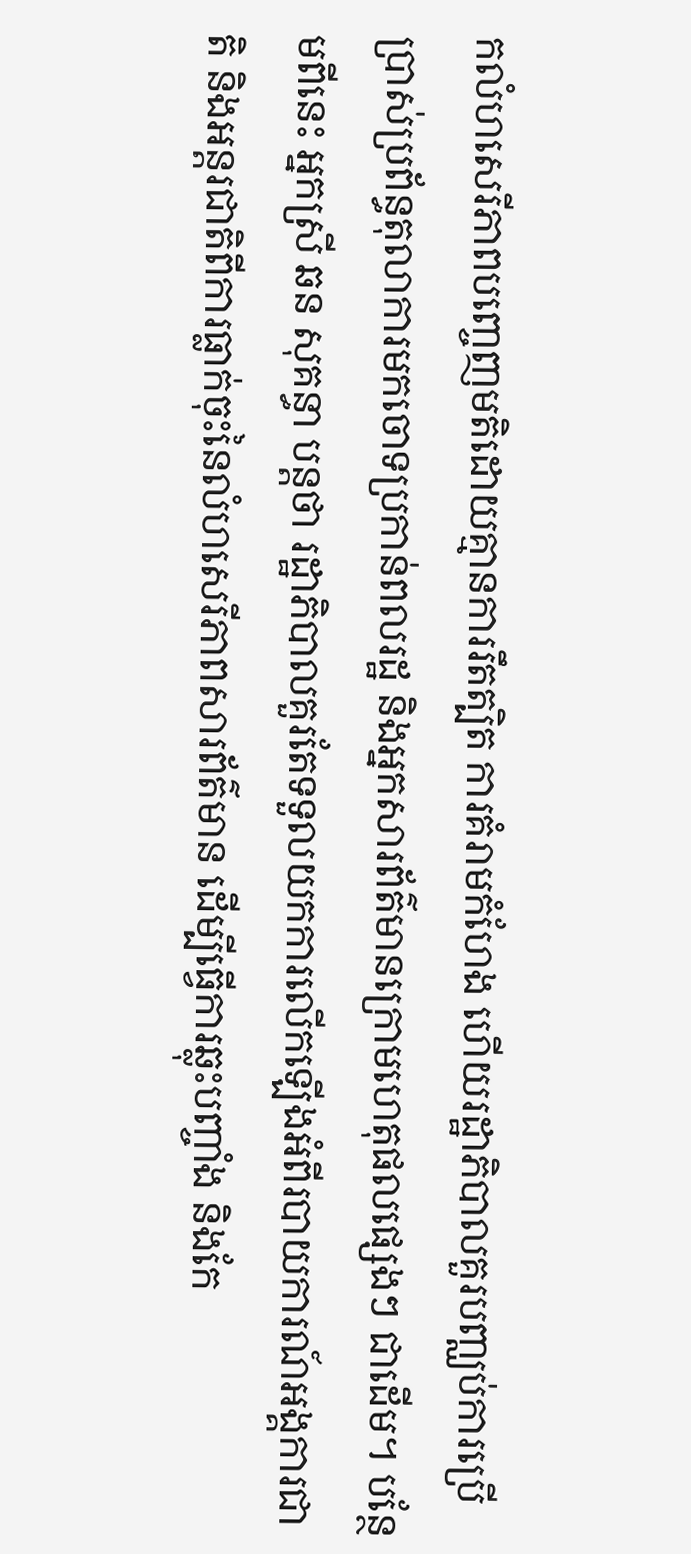កលំហសេរីភាពបញ្ចេញមតិដោយគ្មានការរឹតត្បិត ការគំរាមកំហែង ហើយរដ្ឋាភិបាលគួរបញ្ឈប់ការប្រើប្រាស់ប្រព័ន្ធតុលាការមកចោទប្រកាន់ពលរដ្ឋ និងអ្នកសារព័ត៌មានក្រោមហេតុផលផ្សេងៗ ជាដើម។ បន្ថែមពីនេះ អ្នកស្រី ឆន សុគន្ធា បន្តថា រដ្ឋាភិបាលគួរតែទទួលយកការលើកឡើងអំពីរបាយការណ៍អង្គការជាតិ និងអន្តរជាតិពីការធ្លាក់ចុះនៃលំហសេរីភាពសារព័ត៌មាន ដើម្បីធ្វើការឆ្លុះបញ្ចាំង និងកែ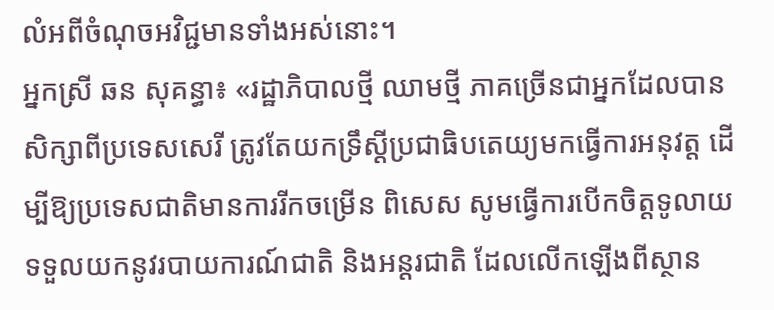លំអពីចំណុចអវិជ្ជមានទាំងអស់នោះ។
អ្នកស្រី ឆន សុគន្ធា៖ «រដ្ឋាភិបាលថ្មី ឈាមថ្មី ភាគច្រើនជាអ្នកដែលបានសិក្សាពីប្រទេសសេរី ត្រូវតែយកទ្រឹស្ដីប្រជាធិបតេយ្យមកធ្វើការអនុវត្ត ដើម្បីឱ្យប្រទេសជាតិមានការរីកចម្រើន ពិសេស សូមធ្វើការបើកចិត្តទូលាយទទួលយកនូវរបាយការណ៍ជាតិ និងអន្តរជាតិ ដែលលើកឡើងពីស្ថាន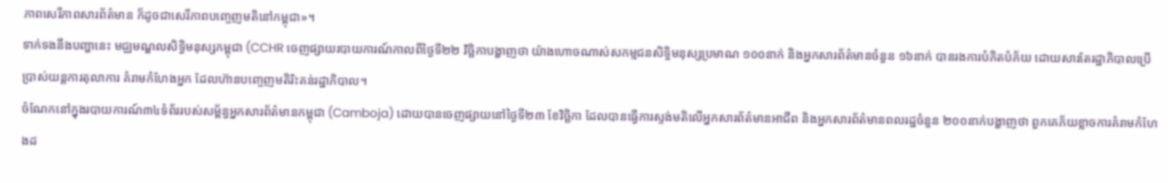ភាពសេរីភាពសារព័ត៌មាន ក៏ដូចជាសេរីភាពបញ្ចេញមតិនៅកម្ពុជា»។
ទាក់ទងនឹងបញ្ហានេះ មជ្ឈមណ្ឌលសិទ្ធិមនុស្សកម្ពុជា (CCHR ចេញផ្សាយរបាយការណ៍កាលពីថ្ងៃទី២២ វិច្ឆិកាបង្ហាញថា យ៉ាងហោចណាស់សកម្មជនសិទ្ធិមនុស្សប្រមាណ ១០០នាក់ និងអ្នកសារព័ត៌មានចំនួន ១៦នាក់ បានរងការបំភិតបំភ័យ ដោយសារតែរដ្ឋាភិបាលប្រើប្រាស់យន្តការតុលាការ គំរាមកំហែងអ្នក ដែលហ៊ានបញ្ចេញមតិរិះគន់រដ្ឋាភិបាល។
ចំណែកនៅក្នុងរបាយការណ៍៣៤ទំព័ររបស់សម្ព័ន្ធអ្នកសារព័ត៌មានកម្ពុជា (Camboja) ដោយបានចេញផ្សាយនៅថ្ងៃទី២៣ ខែវិច្ឆិកា ដែលបានធ្វើការស្ទង់មតិលើអ្នកសារព័ត៌មានអាជីព និងអ្នកសារព័ត៌មានពលរដ្ឋចំនួន ២០០នាក់បង្ហាញថា ពួកគេភ័យខ្លាចការគំរាមកំហែងដ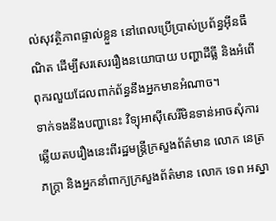ល់សុវត្ថិភាពផ្ទាល់ខ្លួន នៅពេលប្រើប្រាស់ប្រព័ន្ធអ៊ីនធឹណិត ដើម្បីសរសេររឿងនយោបាយ បញ្ហាដីធ្លី និងអំពើពុករលួយដែលពាក់ព័ន្ធនឹងអ្នកមានអំណាច។
ទាក់ទងនឹងបញ្ហានេះ វិទ្យុអាស៊ីសេរីមិនទាន់អាចសុំការឆ្លើយតបរឿងនេះពីរដ្ឋមន្ត្រីក្រសួងព័ត៌មាន លោក នេត្រ ភក្ត្រា និងអ្នកនាំពាក្យក្រសួងព័ត៌មាន លោក ទេព អស្នា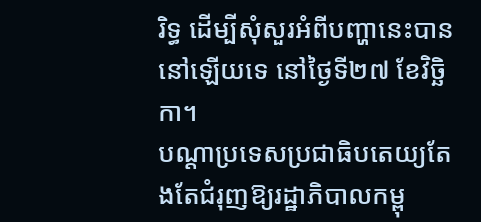រិទ្ធ ដើម្បីសុំសួរអំពីបញ្ហានេះបាននៅឡើយទេ នៅថ្ងៃទី២៧ ខែវិច្ឆិកា។
បណ្ដាប្រទេសប្រជាធិបតេយ្យតែងតែជំរុញឱ្យរដ្ឋាភិបាលកម្ពុ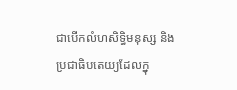ជាបើកលំហសិទ្ធិមនុស្ស និងប្រជាធិបតេយ្យដែលក្នុ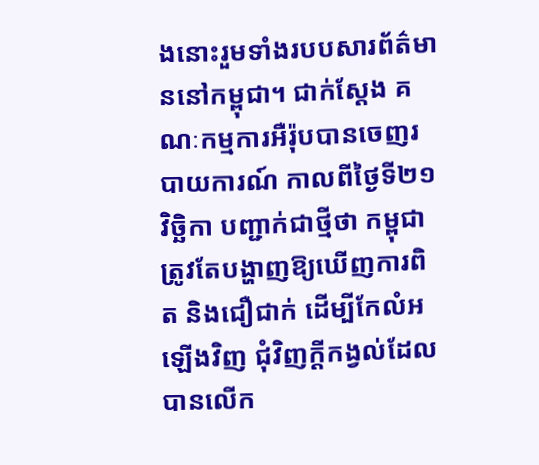ងនោះរួមទាំងរបបសារព័ត៌មាននៅកម្ពុជា។ ជាក់ស្ដែង គណៈកម្មការអឺរ៉ុបបានចេញរបាយការណ៍ កាលពីថ្ងៃទី២១ វិច្ឆិកា បញ្ជាក់ជាថ្មីថា កម្ពុជាត្រូវតែបង្ហាញឱ្យឃើញការពិត និងជឿជាក់ ដើម្បីកែលំអឡើងវិញ ជុំវិញក្ដីកង្វល់ដែលបានលើក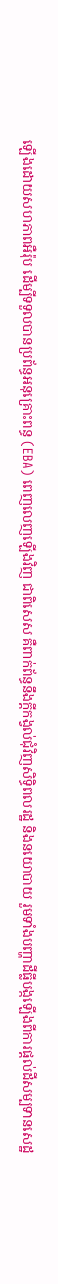ឡើងដោយសហភាពអឺរ៉ុប ដើម្បីទទួលបានប្រព័ន្ធអនុគ្រោះពន្ធ (EBA) ពេញលេញឡើងវិញ ជាពិសេស គឺពាក់ព័ន្ធនឹងក្ដីកង្វល់ជុំវិញសិទ្ធិពលរដ្ឋ និងនយោបាយ រួមទាំងបញ្ហាដីធ្លីបង្កឡើងពីការផ្ដល់ដីសម្បទានសេដ្ឋ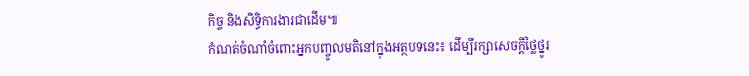កិច្ច និងសិទ្ធិការងារជាដើម៕
កំណត់ចំណាំចំពោះអ្នកបញ្ចូលមតិនៅក្នុងអត្ថបទនេះ៖ ដើម្បីរក្សាសេចក្ដីថ្លៃថ្នូរ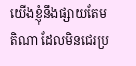យើងខ្ញុំនឹងផ្សាយតែមតិណា ដែលមិនជេរប្រ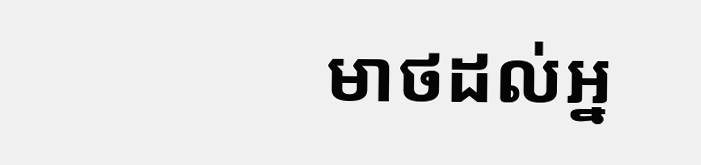មាថដល់អ្ន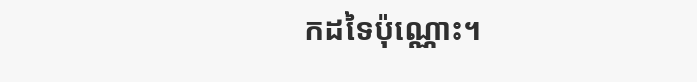កដទៃប៉ុណ្ណោះ។